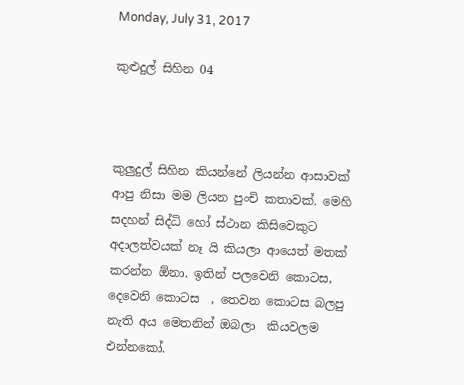Monday, July 31, 2017

කුළුදුල් සිහින 04



කුලුදුල් සිහින කියන්නේ ලියන්න ආසාවක් ආපු නිසා මම ලියන පුංචි කතාවක්. මෙහි සදහන් සිද්ධි හෝ ස්ථාන කිසිවෙකුට අදාලත්වයක් නෑ යි කියලා ආයෙත් මතක් කරන්න ඕනා. ඉතින් පලවෙනි කොටස, දෙවෙනි කොටස  , තෙවන කොටස බලපු නැති අය මෙතනින් ඔබලා  කියවලම එන්නකෝ.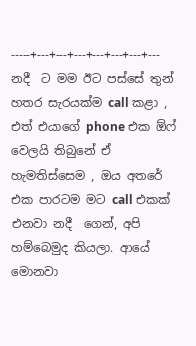-----+---+---+---+---+---+---+---
නදී  ට මම ඊට පස්සේ තුන් හතර සැරයක්ම call කළා , එත් එයාගේ phone එක ඕෆ් වෙලයි තිබුනේ ඒ හැමතිස්සෙම , ඔය අතරේ එක පාරටම මට call එකක් එනවා නදී  ගෙන්, අපි හම්බෙමුද කියලා. ආයේ මොනවා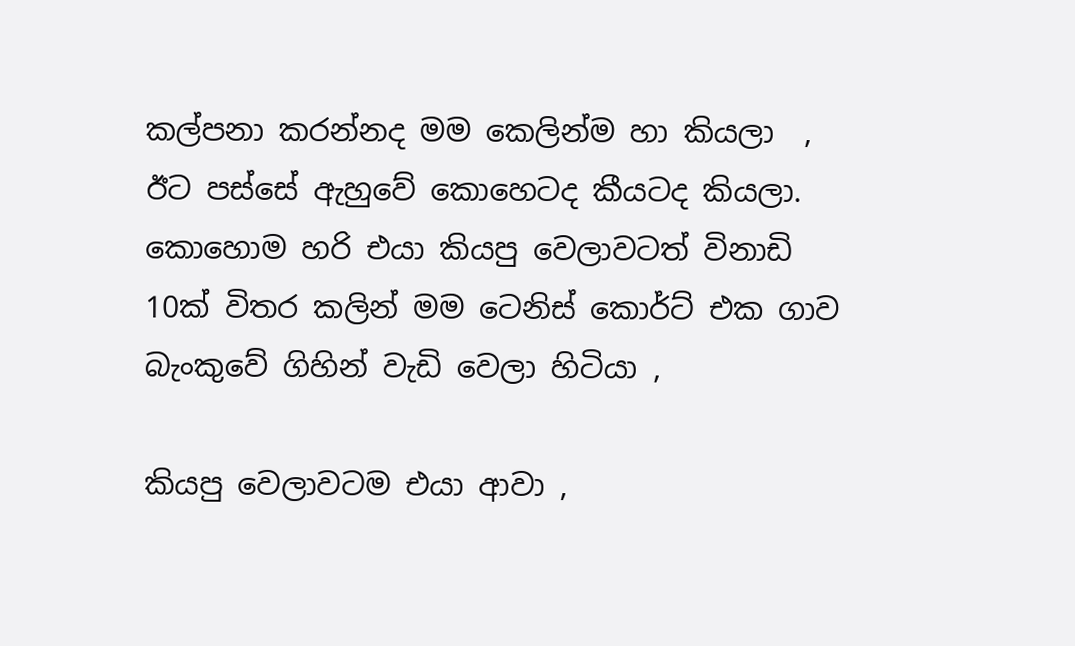කල්පනා කරන්නද මම කෙලින්ම හා කියලා  , ඊට පස්සේ ඇහුවේ කොහෙටද කීයටද කියලා. කොහොම හරි එයා කියපු වෙලාවටත් විනාඩි 10ක් විතර කලින් මම ටෙනිස් කොර්ට් එක ගාව බැංකුවේ ගිහින් වැඩි වෙලා හිටියා ,

කියපු වෙලාවටම එයා ආවා ,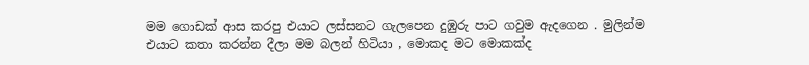මම ගොඩක් ආස කරපු එයාට ලස්සනට ගැලපෙන දුඹුරු පාට ගවුම ඇදගෙන . මුලින්ම එයාට කතා කරන්න දීලා මම බලන් හිටියා , මොකද මට මොකක්ද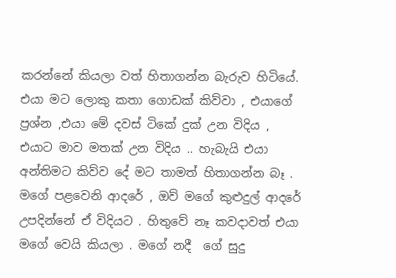කරන්නේ කියලා වත් හිතාගන්න බැරුව හිටියේ. එයා මට ලොකු කතා ගොඩක් කිව්වා , එයාගේ ප්‍රශ්න ,එයා මේ දවස් ටිකේ දුක් උන විදිය , එයාට මාව මතක් උන විදිය .. හැබැයි එයා අන්තිමට කිව්ව දේ මට තාමත් හිතාගන්න බෑ . මගේ පළවෙනි ආදරේ , ඔව් මගේ කුළුදුල් ආදරේ උපදින්නේ ඒ විදියට . හිතුවේ නෑ කවදාවත් එයා මගේ වෙයි කියලා . මගේ නදී  ගේ සුදු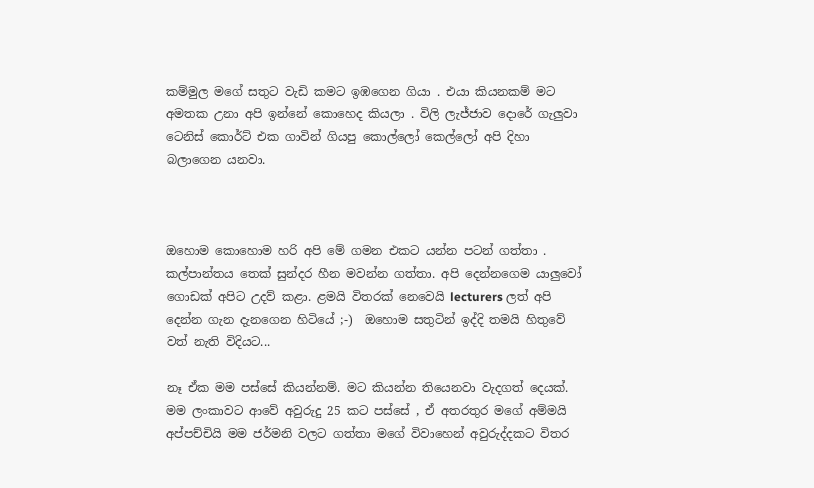කම්මුල මගේ සතුට වැඩි කමට ඉඹගෙන ගියා . එයා කියනකම් මට අමතක උනා අපි ඉන්නේ කොහෙද කියලා . විලි ලැජ්ජාව දොරේ ගැලුවා ටෙනිස් කොර්ට් එක ගාවින් ගියපු කොල්ලෝ කෙල්ලෝ අපි දිහා බලාගෙන යනවා.



ඔහොම කොහොම හරි අපි මේ ගමන එකට යන්න පටන් ගත්තා . කල්පාන්තය තෙක් සුන්දර හීන මවන්න ගත්තා. අපි දෙන්නගෙම යාලුවෝ ගොඩක් අපිට උදව් කළා. ළමයි විතරක් නෙවෙයි lecturers ලත් අපි දෙන්න ගැන දැනගෙන හිටියේ ;-)  ඔහොම සතුටින් ඉද්දි තමයි හිතුවේ වත් නැති විදියට...

නෑ ඒක මම පස්සේ කියන්නම්. මට කියන්න තියෙනවා වැදගත් දෙයක්. මම ලංකාවට ආවේ අවුරුදු 25 කට පස්සේ , ඒ අතරතුර මගේ අම්මයි අප්පච්චියි මම ජර්මනි වලට ගත්තා මගේ විවාහෙන් අවුරුද්දකට විතර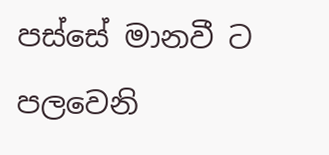පස්සේ මානවී ට  පලවෙනි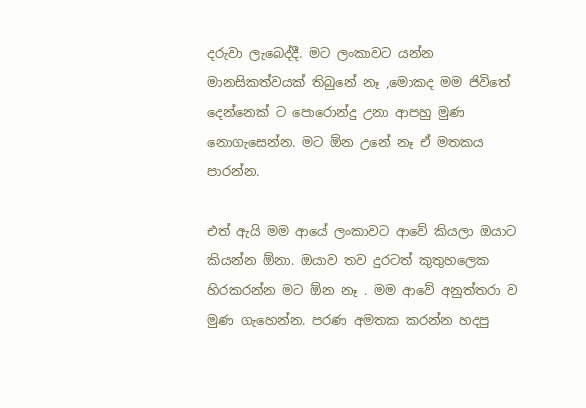දරුවා ලැබෙද්දී. මට ලංකාවට යන්න මානසිකත්වයක් තිබුනේ නෑ ,මොකද මම ජිවිතේ දෙන්නෙක් ට පොරොන්දු උනා ආපහු මුණ නොගැසෙන්න. මට ඕන උනේ නෑ ඒ මතකය පාරන්න.

එත් ඇයි මම ආයේ ලංකාවට ආවේ කියලා ඔයාට කියන්න ඕනා. ඔයාව තව දුරටත් කුතුහලෙක හිරකරන්න මට ඕන නෑ . මම ආවේ අනුත්තරා ව මුණ ගැහෙන්න. පරණ අමතක කරන්න හදපු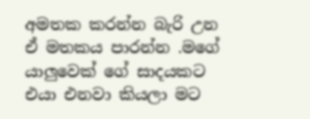අමතක කරන්න බැරි උන ඒ මතකය පාරන්න .මගේ යාලුවෙක් ගේ සාදයකට එයා එනවා කියලා මට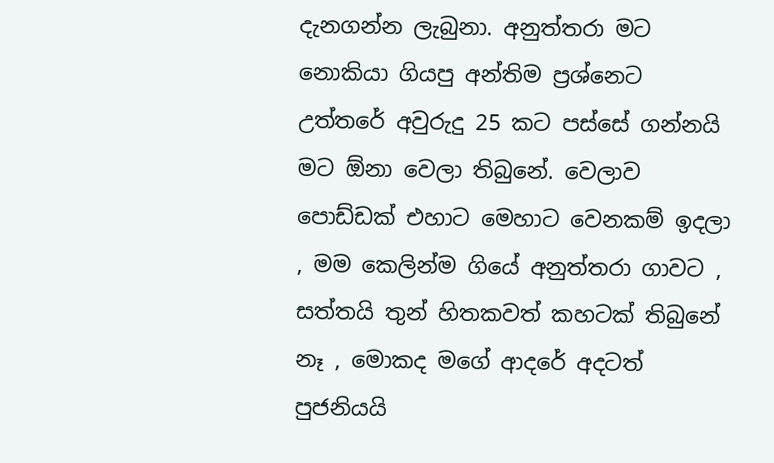දැනගන්න ලැබුනා. අනුත්තරා මට නොකියා ගියපු අන්තිම ප්‍රශ්නෙට උත්තරේ අවුරුදු 25 කට පස්සේ ගන්නයි මට ඕනා වෙලා තිබුනේ. වෙලාව පොඩ්ඩක් එහාට මෙහාට වෙනකම් ඉදලා , මම කෙලින්ම ගියේ අනුත්තරා ගාවට , සත්තයි තුන් හිතකවත් කහටක් තිබුනේ නෑ , මොකද මගේ ආදරේ අදටත් පුජනියයි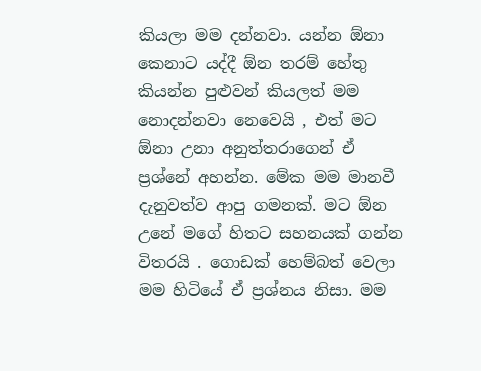කියලා මම දන්නවා. යන්න ඕනා කෙනාට යද්දී ඕන තරම් හේතු කියන්න පුළුවන් කියලත් මම නොදන්නවා නෙවෙයි , එත් මට ඕනා උනා අනුත්තරාගෙන් ඒ ප්‍රශ්නේ අහන්න. මේක මම මානවී දැනුවත්ව ආපු ගමනක්. මට ඕන උනේ මගේ හිතට සහනයක් ගන්න විතරයි . ගොඩක් හෙම්බත් වෙලා මම හිටියේ ඒ ප්‍රශ්නය නිසා. මම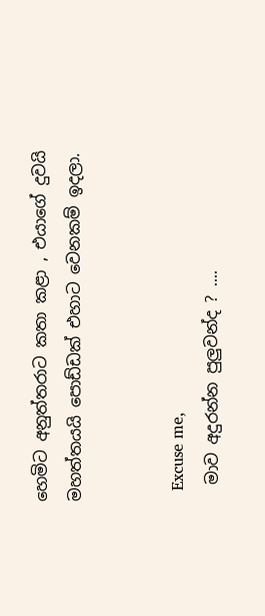හෙමිට අනුත්තරාට කතා කළා , එයාගේ දුවයි මහත්තයයි පොඩ්ඩක් එහාට වෙනකම් ඉදලා.


  Excuse me,
  මාව අදුරන්න පුලුවන්ද ? ....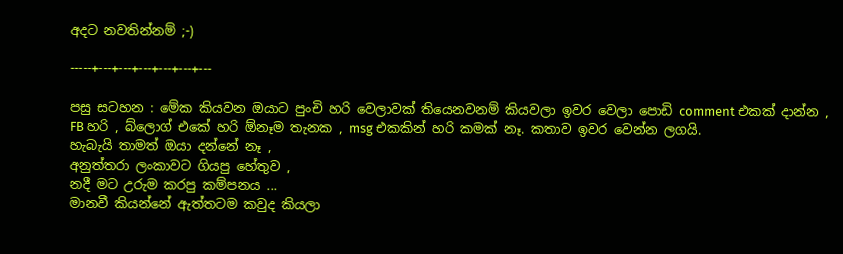අදට නවතින්නම් ;-)

-----+---+---+---+---+---+---

පසු සටහන : මේක කියවන ඔයාට පුංචි හරි වෙලාවක් තියෙනවනම් කියවලා ඉවර වෙලා පොඩි comment එකක් දාන්න , FB හරි , බ්ලොග් එකේ හරි ඕනෑම තැනක , msg එකකින් හරි කමක් නෑ. කතාව ඉවර වෙන්න ලගයි.
හැබැයි තාමත් ඔයා දන්නේ නෑ ,
අනුත්තරා ලංකාවට ගියපු හේතුව ,
නදී මට උරුම කරපු කම්පනය ...
මානවී කියන්නේ ඇත්තටම කවුද කියලා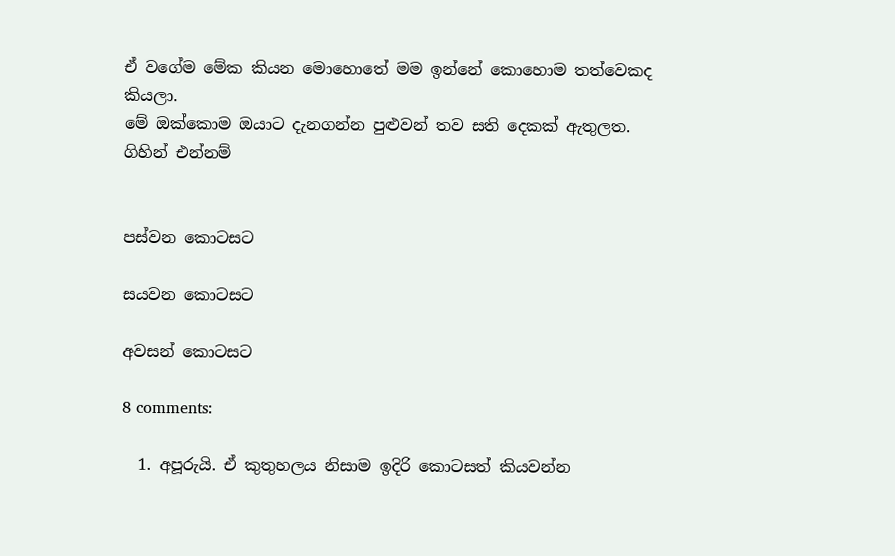ඒ වගේම මේක කියන මොහොතේ මම ඉන්නේ කොහොම තත්වෙකද කියලා.
මේ ඔක්කොම ඔයාට දැනගන්න පුළුවන් තව සති දෙකක් ඇතුලත.
ගිහින් එන්නම්


පස්වන කොටසට

සයවන කොටසට

අවසන් කොටසට

8 comments:

  1. අපූරුයි. ඒ කුතුහලය නිසාම ඉදිරි කොටසත් කියවන්න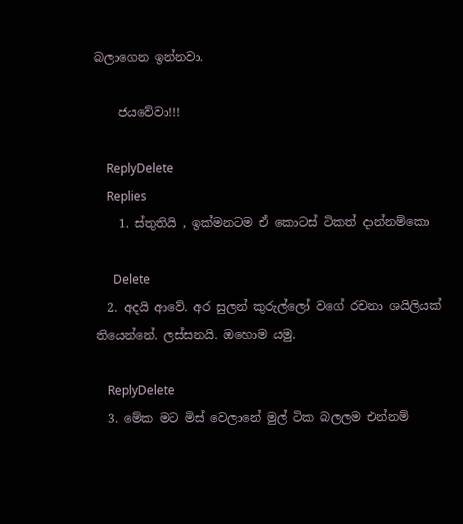බලාගෙන ඉන්නවා.

    ජයවේවා!!!

    ReplyDelete
    Replies
    1. ස්තුතියි , ඉක්මනටම ඒ කොටස් ටිකත් දාන්නම්කො

      Delete
  2. අදයි ආවේ. අර සුලන් කුරුල්ලෝ වගේ රචනා ශයිලියක් තියෙන්නේ. ලස්සනයි. ඔහොම යමු.

    ReplyDelete
  3. මේක මට මිස් වෙලානේ මුල් ටික බලලම එන්නම්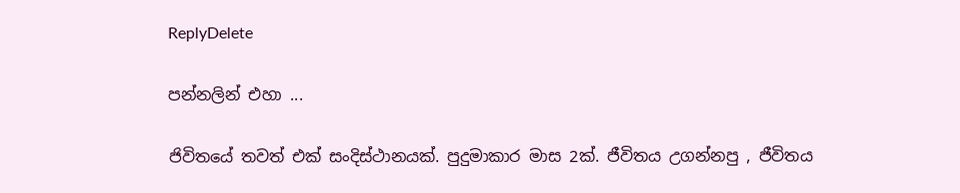ReplyDelete

පන්නලින් එහා ...

ජිවිතයේ තවත් එක් සංදිස්ථානයක්. පුදුමාකාර මාස 2ක්. ජීවිතය උගන්නපු , ජීවිතය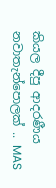කියල දීපු ආදරණීය නවාතැන්පොලක් .. MAS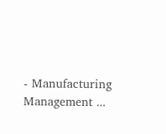- Manufacturing Management ...